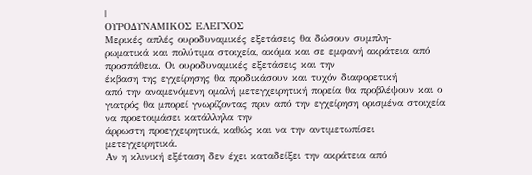|
ΟΥΡΟΔΥΝΑΜΙΚΟΣ ΕΛΕΓΧΟΣ
Μερικές απλές ουροδυναμικές εξετάσεις θα δώσουν συμπλη-
ρωματικά και πολύτιμα στοιχεία, ακόμα και σε εμφανή ακράτεια από προσπάθεια. Οι ουροδυναμικές εξετάσεις και την
έκβαση της εγχείρησης θα προδικάσουν και τυχόν διαφορετική
από την αναμενόμενη ομαλή μετεγχειρητική πορεία θα προβλέψουν και ο γιατρός θα μπορεί γνωρίζοντας πριν από την εγχείρηση ορισμένα στοιχεία να προετοιμάσει κατάλληλα την
άρρωστη προεγχειρητικά, καθώς και να την αντιμετωπίσει
μετεγχειρητικά.
Αν η κλινική εξέταση δεν έχει καταδείξει την ακράτεια από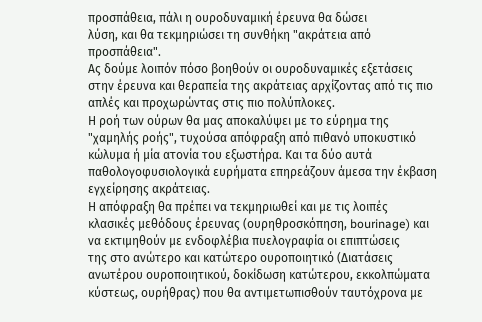προσπάθεια, πάλι η ουροδυναμική έρευνα θα δώσει
λύση, και θα τεκμηριώσει τη συνθήκη "ακράτεια από
προσπάθεια".
Ας δούμε λοιπόν πόσο βοηθούν οι ουροδυναμικές εξετάσεις
στην έρευνα και θεραπεία της ακράτειας αρχίζοντας από τις πιο
απλές και προχωρώντας στις πιο πολύπλοκες.
Η ροή των ούρων θα μας αποκαλύψει με το εύρημα της
"χαμηλής ροής", τυχούσα απόφραξη από πιθανό υποκυστικό
κώλυμα ή μία ατονία του εξωστήρα. Και τα δύο αυτά
παθολογοφυσιολογικά ευρήματα επηρεάζουν άμεσα την έκβαση
εγχείρησης ακράτειας.
Η απόφραξη θα πρέπει να τεκμηριωθεί και με τις λοιπές
κλασικές μεθόδους έρευνας (ουρηθροσκόπηση, bourinage) και
να εκτιμηθούν με ενδοφλέβια πυελογραφία οι επιπτώσεις
της στο ανώτερο και κατώτερο ουροποιητικό (Διατάσεις
ανωτέρου ουροποιητικού, δοκίδωση κατώτερου, εκκολπώματα
κύστεως, ουρήθρας) που θα αντιμετωπισθούν ταυτόχρονα με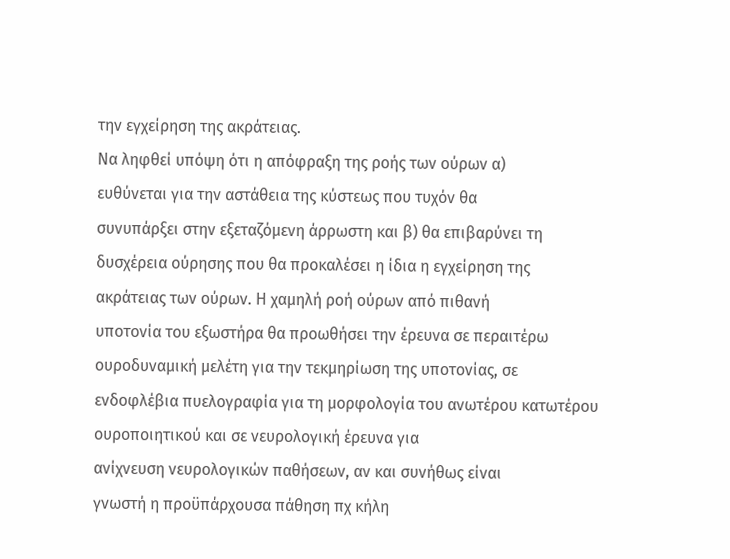την εγχείρηση της ακράτειας.
Να ληφθεί υπόψη ότι η απόφραξη της ροής των ούρων α)
ευθύνεται για την αστάθεια της κύστεως που τυχόν θα
συνυπάρξει στην εξεταζόμενη άρρωστη και β) θα επιβαρύνει τη
δυσχέρεια ούρησης που θα προκαλέσει η ίδια η εγχείρηση της
ακράτειας των ούρων. Η χαμηλή ροή ούρων από πιθανή
υποτονία του εξωστήρα θα προωθήσει την έρευνα σε περαιτέρω
ουροδυναμική μελέτη για την τεκμηρίωση της υποτονίας, σε
ενδοφλέβια πυελογραφία για τη μορφολογία του ανωτέρου κατωτέρου ουροποιητικού και σε νευρολογική έρευνα για
ανίχνευση νευρολογικών παθήσεων, αν και συνήθως είναι
γνωστή η προϋπάρχουσα πάθηση πχ κήλη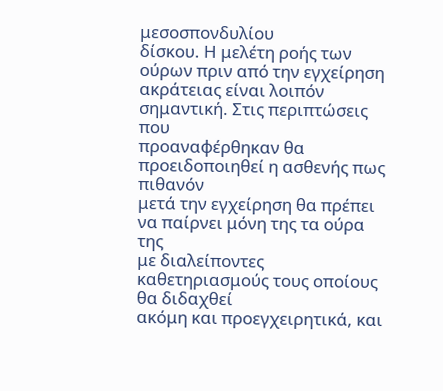μεσοσπονδυλίου
δίσκου. Η μελέτη ροής των ούρων πριν από την εγχείρηση
ακράτειας είναι λοιπόν σημαντική. Στις περιπτώσεις που
προαναφέρθηκαν θα προειδοποιηθεί η ασθενής πως πιθανόν
μετά την εγχείρηση θα πρέπει να παίρνει μόνη της τα ούρα της
με διαλείποντες καθετηριασμούς τους οποίους θα διδαχθεί
ακόμη και προεγχειρητικά, και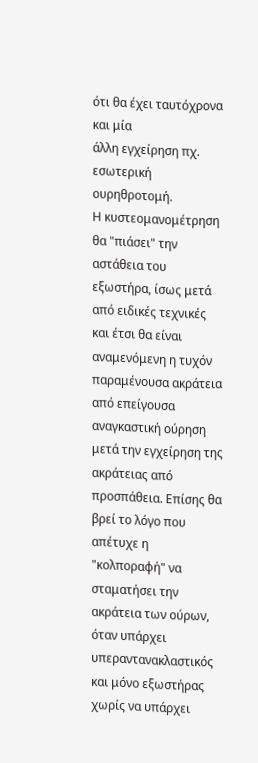ότι θα έχει ταυτόχρονα και μία
άλλη εγχείρηση πχ. εσωτερική ουρηθροτομή.
Η κυστεομανομέτρηση θα "πιάσει" την αστάθεια του
εξωστήρα, ίσως μετά από ειδικές τεχνικές και έτσι θα είναι
αναμενόμενη η τυχόν παραμένουσα ακράτεια από επείγουσα
αναγκαστική ούρηση μετά την εγχείρηση της ακράτειας από
προσπάθεια. Επίσης θα βρεί το λόγο που απέτυχε η "κολποραφή" να σταματήσει την ακράτεια των ούρων, όταν υπάρχει
υπεραντανακλαστικός και μόνο εξωστήρας χωρίς να υπάρχει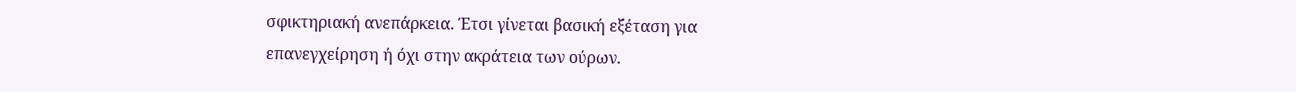σφικτηριακή ανεπάρκεια. Έτσι γίνεται βασική εξέταση για
επανεγχείρηση ή όχι στην ακράτεια των ούρων.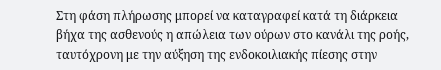Στη φάση πλήρωσης μπορεί να καταγραφεί κατά τη διάρκεια
βήχα της ασθενούς η απώλεια των ούρων στο κανάλι της ροής,
ταυτόχρονη με την αύξηση της ενδοκοιλιακής πίεσης στην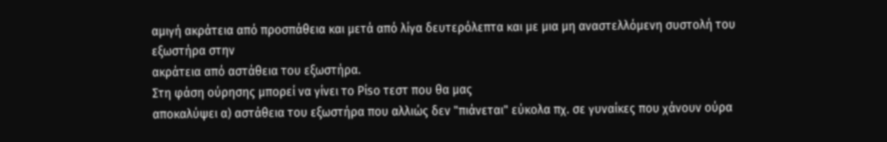αμιγή ακράτεια από προσπάθεια και μετά από λίγα δευτερόλεπτα και με μια μη αναστελλόμενη συστολή του εξωστήρα στην
ακράτεια από αστάθεια του εξωστήρα.
Στη φάση ούρησης μπορεί να γίνει το Ρίso τεστ που θα μας
αποκαλύψει α) αστάθεια του εξωστήρα που αλλιώς δεν "πιάνεται" εύκολα πχ. σε γυναίκες που χάνουν ούρα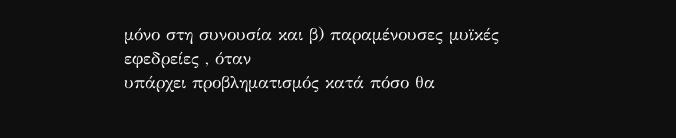μόνο στη συνουσία και β) παραμένουσες μυϊκές εφεδρείες , όταν
υπάρχει προβληματισμός κατά πόσο θα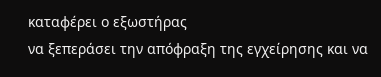καταφέρει ο εξωστήρας
να ξεπεράσει την απόφραξη της εγχείρησης και να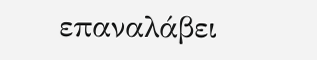επαναλάβει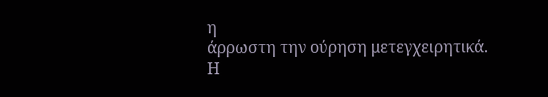η
άρρωστη την ούρηση μετεγχειρητικά.
Η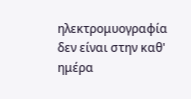ηλεκτρομυογραφία δεν είναι στην καθ' ημέρα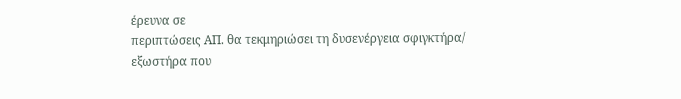έρευνα σε
περιπτώσεις ΑΠ. θα τεκμηριώσει τη δυσενέργεια σφιγκτήρα/
εξωστήρα που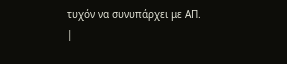τυχόν να συνυπάρχει με ΑΠ.
|